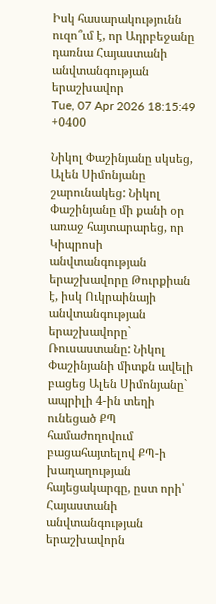Իսկ հասարակությունն ուզո՞ւմ է, որ Ադրբեջանը դառնա Հայաստանի անվտանգության երաշխավոր
Tue, 07 Apr 2026 18:15:49 +0400

Նիկոլ Փաշինյանը սկսեց, Ալեն Սիմոնյանը շարունակեց: Նիկոլ Փաշինյանը մի քանի օր առաջ հայտարարեց, որ Կիպրոսի անվտանգության երաշխավորը Թուրքիան է, իսկ Ուկրաինայի անվտանգության երաշխավորը` Ռուսաստանը: Նիկոլ Փաշինյանի միտքն ավելի բացեց Ալեն Սիմոնյանը` ապրիլի 4-ին տեղի ունեցած ՔՊ համաժողովում բացահայտելով ՔՊ-ի խաղաղության հայեցակարգը, ըստ որի՝ Հայաստանի անվտանգության երաշխավորն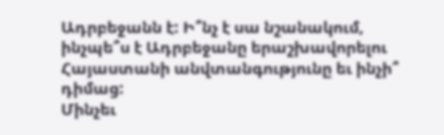Ադրբեջանն է: Ի՞նչ է սա նշանակում, ինչպե՞ս է Ադրբեջանը երաշխավորելու Հայաստանի անվտանգությունը եւ ինչի՞ դիմաց:
Մինչեւ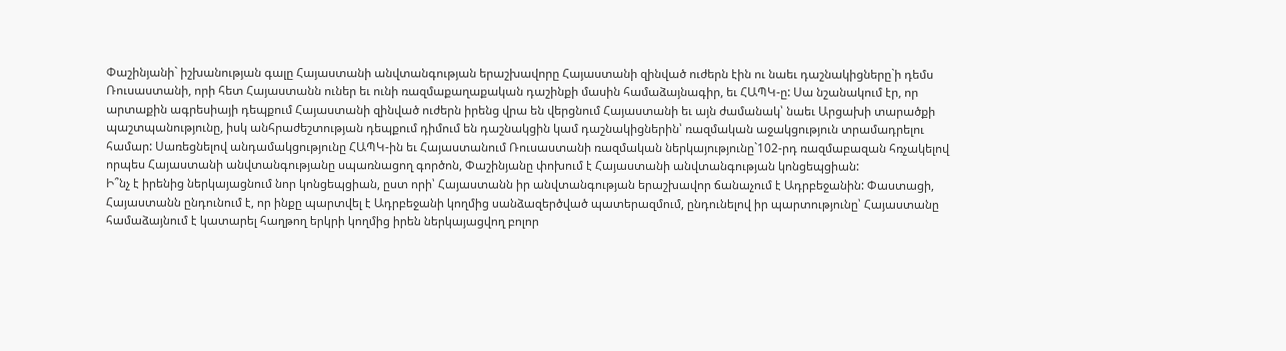Փաշինյանի` իշխանության գալը Հայաստանի անվտանգության երաշխավորը Հայաստանի զինված ուժերն էին ու նաեւ դաշնակիցները`ի դեմս Ռուսաստանի, որի հետ Հայաստանն ուներ եւ ունի ռազմաքաղաքական դաշինքի մասին համաձայնագիր, եւ ՀԱՊԿ-ը: Սա նշանակում էր, որ արտաքին ագրեսիայի դեպքում Հայաստանի զինված ուժերն իրենց վրա են վերցնում Հայաստանի եւ այն ժամանակ՝ նաեւ Արցախի տարածքի պաշտպանությունը, իսկ անհրաժեշտության դեպքում դիմում են դաշնակցին կամ դաշնակիցներին՝ ռազմական աջակցություն տրամադրելու համար: Սառեցնելով անդամակցությունը ՀԱՊԿ-ին եւ Հայաստանում Ռուսաստանի ռազմական ներկայությունը`102-րդ ռազմաբազան հռչակելով որպես Հայաստանի անվտանգությանը սպառնացող գործոն, Փաշինյանը փոխում է Հայաստանի անվտանգության կոնցեպցիան:
Ի՞նչ է իրենից ներկայացնում նոր կոնցեպցիան, ըստ որի՝ Հայաստանն իր անվտանգության երաշխավոր ճանաչում է Ադրբեջանին: Փաստացի, Հայաստանն ընդունում է, որ ինքը պարտվել է Ադրբեջանի կողմից սանձազերծված պատերազմում, ընդունելով իր պարտությունը՝ Հայաստանը համաձայնում է կատարել հաղթող երկրի կողմից իրեն ներկայացվող բոլոր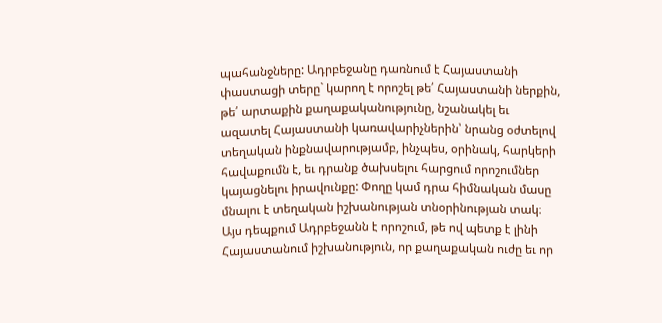պահանջները: Ադրբեջանը դառնում է Հայաստանի փաստացի տերը` կարող է որոշել թե՛ Հայաստանի ներքին, թե՛ արտաքին քաղաքականությունը, նշանակել եւ ազատել Հայաստանի կառավարիչներին՝ նրանց օժտելով տեղական ինքնավարությամբ, ինչպես, օրինակ, հարկերի հավաքումն է, եւ դրանք ծախսելու հարցում որոշումներ կայացնելու իրավունքը: Փողը կամ դրա հիմնական մասը մնալու է տեղական իշխանության տնօրինության տակ։ Այս դեպքում Ադրբեջանն է որոշում, թե ով պետք է լինի Հայաստանում իշխանություն, որ քաղաքական ուժը եւ որ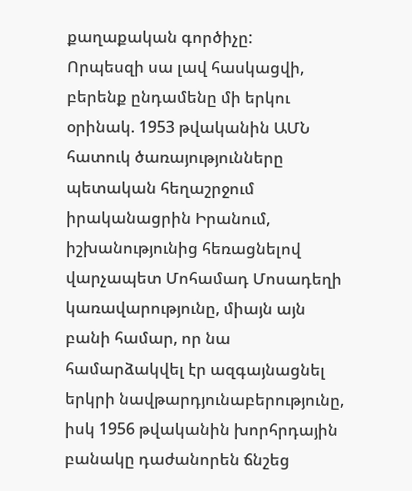քաղաքական գործիչը:
Որպեսզի սա լավ հասկացվի, բերենք ընդամենը մի երկու օրինակ. 1953 թվականին ԱՄՆ հատուկ ծառայությունները պետական հեղաշրջում իրականացրին Իրանում, իշխանությունից հեռացնելով վարչապետ Մոհամադ Մոսադեղի կառավարությունը, միայն այն բանի համար, որ նա համարձակվել էր ազգայնացնել երկրի նավթարդյունաբերությունը, իսկ 1956 թվականին խորհրդային բանակը դաժանորեն ճնշեց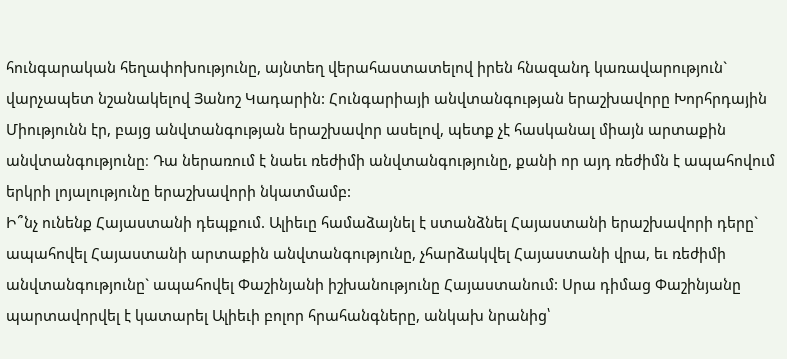հունգարական հեղափոխությունը, այնտեղ վերահաստատելով իրեն հնազանդ կառավարություն` վարչապետ նշանակելով Յանոշ Կադարին: Հունգարիայի անվտանգության երաշխավորը Խորհրդային Միությունն էր, բայց անվտանգության երաշխավոր ասելով, պետք չէ հասկանալ միայն արտաքին անվտանգությունը։ Դա ներառում է նաեւ ռեժիմի անվտանգությունը, քանի որ այդ ռեժիմն է ապահովում երկրի լոյալությունը երաշխավորի նկատմամբ:
Ի՞նչ ունենք Հայաստանի դեպքում. Ալիեւը համաձայնել է ստանձնել Հայաստանի երաշխավորի դերը` ապահովել Հայաստանի արտաքին անվտանգությունը, չհարձակվել Հայաստանի վրա, եւ ռեժիմի անվտանգությունը` ապահովել Փաշինյանի իշխանությունը Հայաստանում: Սրա դիմաց Փաշինյանը պարտավորվել է կատարել Ալիեւի բոլոր հրահանգները, անկախ նրանից՝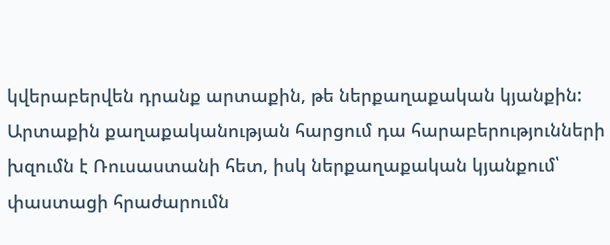կվերաբերվեն դրանք արտաքին, թե ներքաղաքական կյանքին: Արտաքին քաղաքականության հարցում դա հարաբերությունների խզումն է Ռուսաստանի հետ, իսկ ներքաղաքական կյանքում՝ փաստացի հրաժարումն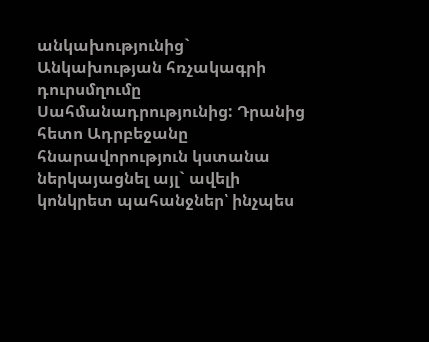անկախությունից` Անկախության հռչակագրի դուրսմղումը Սահմանադրությունից: Դրանից հետո Ադրբեջանը հնարավորություն կստանա ներկայացնել այլ` ավելի կոնկրետ պահանջներ՝ ինչպես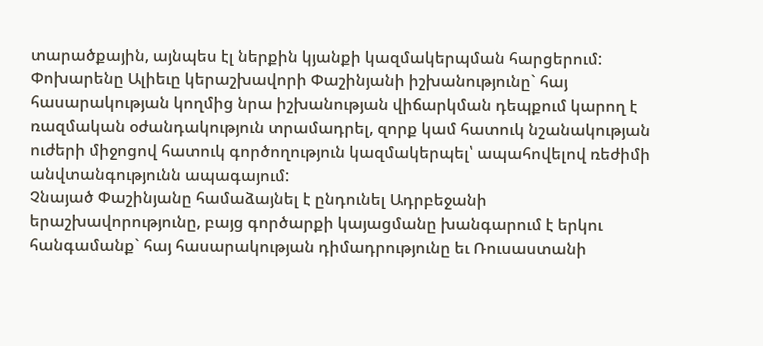տարածքային, այնպես էլ ներքին կյանքի կազմակերպման հարցերում: Փոխարենը Ալիեւը կերաշխավորի Փաշինյանի իշխանությունը` հայ հասարակության կողմից նրա իշխանության վիճարկման դեպքում կարող է ռազմական օժանդակություն տրամադրել, զորք կամ հատուկ նշանակության ուժերի միջոցով հատուկ գործողություն կազմակերպել՝ ապահովելով ռեժիմի անվտանգությունն ապագայում:
Չնայած Փաշինյանը համաձայնել է ընդունել Ադրբեջանի երաշխավորությունը, բայց գործարքի կայացմանը խանգարում է երկու հանգամանք` հայ հասարակության դիմադրությունը եւ Ռուսաստանի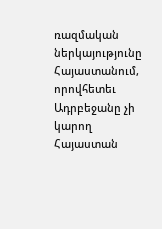ռազմական ներկայությունը Հայաստանում, որովհետեւ Ադրբեջանը չի կարող Հայաստան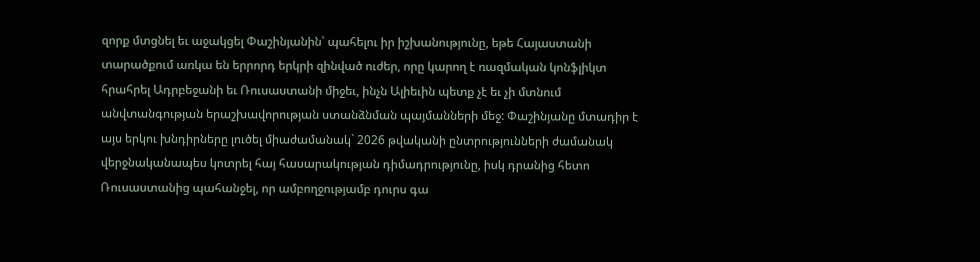զորք մտցնել եւ աջակցել Փաշինյանին՝ պահելու իր իշխանությունը, եթե Հայաստանի տարածքում առկա են երրորդ երկրի զինված ուժեր, որը կարող է ռազմական կոնֆլիկտ հրահրել Ադրբեջանի եւ Ռուսաստանի միջեւ, ինչն Ալիեւին պետք չէ եւ չի մտնում անվտանգության երաշխավորության ստանձնման պայմանների մեջ: Փաշինյանը մտադիր է այս երկու խնդիրները լուծել միաժամանակ` 2026 թվականի ընտրությունների ժամանակ վերջնականապես կոտրել հայ հասարակության դիմադրությունը, իսկ դրանից հետո Ռուսաստանից պահանջել, որ ամբողջությամբ դուրս գա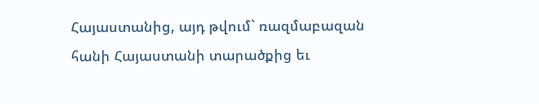Հայաստանից, այդ թվում` ռազմաբազան հանի Հայաստանի տարածքից եւ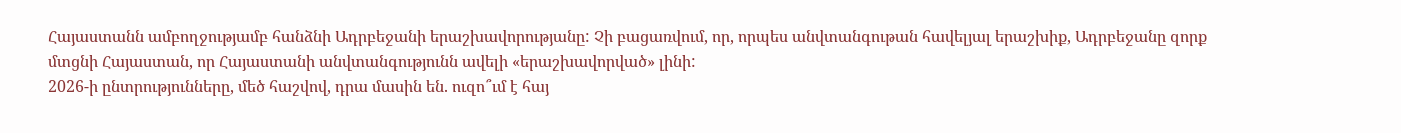Հայաստանն ամբողջությամբ հանձնի Ադրբեջանի երաշխավորությանը: Չի բացառվում, որ, որպես անվտանգութան հավելյալ երաշխիք, Ադրբեջանը զորք մտցնի Հայաստան, որ Հայաստանի անվտանգությունն ավելի «երաշխավորված» լինի:
2026-ի ընտրությունները, մեծ հաշվով, դրա մասին են. ուզո՞ւմ է հայ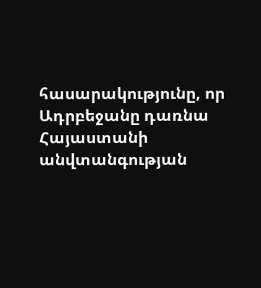հասարակությունը, որ Ադրբեջանը դառնա Հայաստանի անվտանգության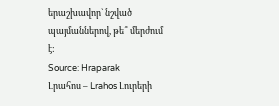երաշխավոր` նշված պայմաններով, թե՞ մերժում է:
Source: Hraparak
Լրահոս – Lrahos Լուրերի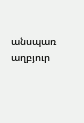անսպառ աղբյուր